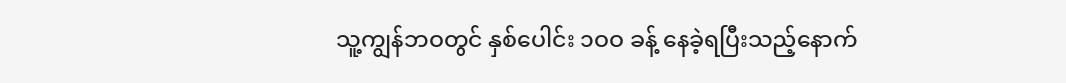သူ့ကျွန်ဘဝတွင် နှစ်ပေါင်း ၁ဝဝ ခန့် နေခဲ့ရပြီးသည့်နောက်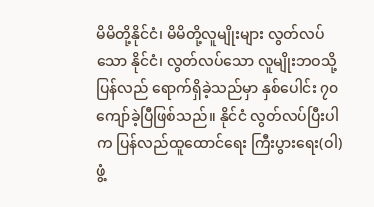မိမိတို့နိုင်ငံ၊ မိမိတို့လူမျိုးများ လွတ်လပ်သော နိုင်ငံ၊ လွတ်လပ်သော လူမျိုးဘဝသို့ ပြန်လည် ရောက်ရှိခဲ့သည်မှာ နှစ်ပေါင်း ၇၀ ကျော်ခဲ့ပြီဖြစ်သည်။ နိုင်ငံ လွတ်လပ်ပြီးပါက ပြန်လည်ထူထောင်ရေး ကြီးပွားရေး(ဝါ) ဖွံ့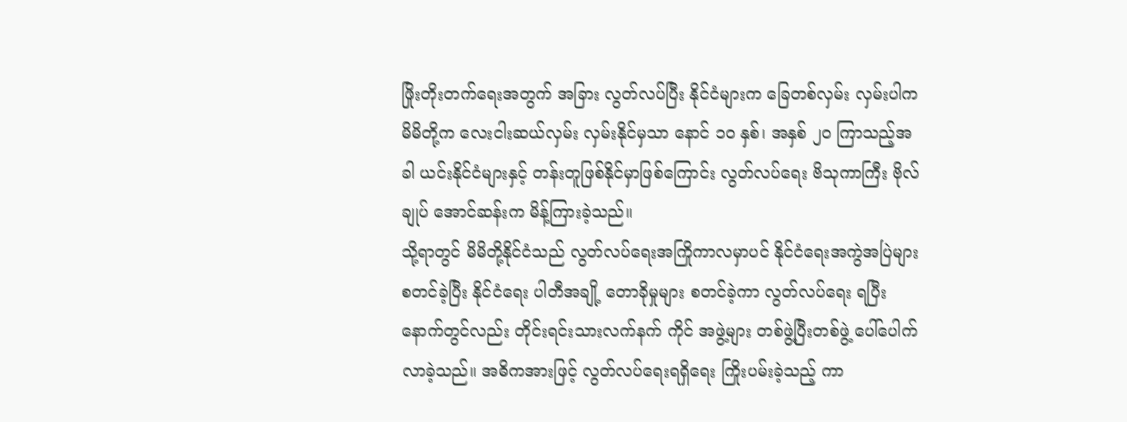ဖြိုးတိုးတက်ရေးအတွက် အခြား လွတ်လပ်ပြီး နိုင်ငံများက ခြေတစ်လှမ်း လှမ်းပါက မိမိတို့က လေးငါးဆယ်လှမ်း လှမ်းနိုင်မှသာ နောင် ၁၀ နှစ်၊ အနှစ် ၂၀ ကြာသည့်အခါ ယင်းနိုင်ငံများနှင့် တန်းတူဖြစ်နိုင်မှာဖြစ်ကြောင်း လွတ်လပ်ရေး ဗိသုကာကြီး ဗိုလ်ချုပ် အောင်ဆန်းက မိန့်ကြားခဲ့သည်။
သို့ရာတွင် မိမိတို့နိုင်ငံသည် လွတ်လပ်ရေးအကြိုကာလမှာပင် နိုင်ငံရေးအကွဲအပြဲများ စတင်ခဲ့ပြီး နိုင်ငံရေး ပါတီအချို့ တောခိုမှုများ စတင်ခဲ့ကာ လွတ်လပ်ရေး ရပြီးနောက်တွင်လည်း တိုင်းရင်းသားလက်နက် ကိုင် အဖွဲ့များ တစ်ဖွဲ့ပြီးတစ်ဖွဲ့ ပေါ်ပေါက်လာခဲ့သည်။ အဓိကအားဖြင့် လွတ်လပ်ရေးရရှိရေး ကြိုးပမ်းခဲ့သည့် ကာ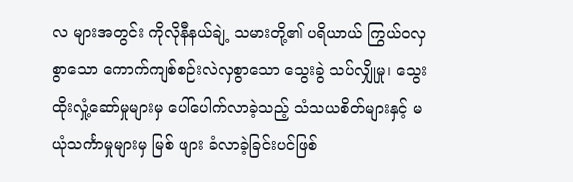လ များအတွင်း ကိုလိုနီနယ်ချဲ့ သမားတို့၏ ပရိယာယ် ကြွယ်ဝလှစွာသော ကောက်ကျစ်စဉ်းလဲလှစွာသော သွေးခွဲ သပ်လျှိုမှု၊ သွေးထိုးလှုံ့ဆော်မှုများမှ ပေါ်ပေါက်လာခဲ့သည့် သံသယစိတ်များနှင့် မယုံသင်္ကာမှုများမှ မြစ် ဖျား ခံလာခဲ့ခြင်းပင်ဖြစ်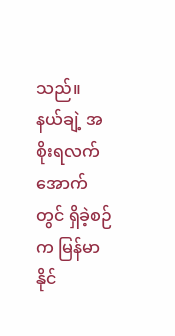သည်။
နယ်ချဲ့ အစိုးရလက်အောက်တွင် ရှိခဲ့စဉ်က မြန်မာနိုင်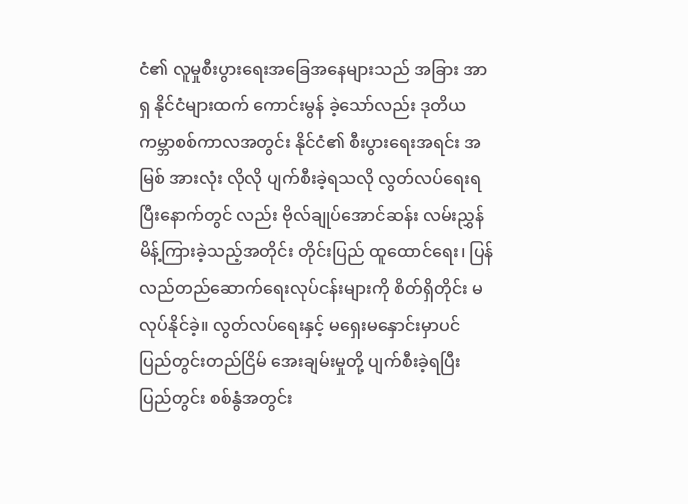ငံ၏ လူမှုစီးပွားရေးအခြေအနေများသည် အခြား အာရှ နိုင်ငံများထက် ကောင်းမွန် ခဲ့သော်လည်း ဒုတိယကမ္ဘာစစ်ကာလအတွင်း နိုင်ငံ၏ စီးပွားရေးအရင်း အမြစ် အားလုံး လိုလို ပျက်စီးခဲ့ရသလို လွတ်လပ်ရေးရပြီးနောက်တွင် လည်း ဗိုလ်ချုပ်အောင်ဆန်း လမ်းညွှန် မိန့်ကြားခဲ့သည့်အတိုင်း တိုင်းပြည် ထူထောင်ရေး၊ ပြန်လည်တည်ဆောက်ရေးလုပ်ငန်းများကို စိတ်ရှိတိုင်း မလုပ်နိုင်ခဲ့။ လွတ်လပ်ရေးနှင့် မရှေးမနှောင်းမှာပင် ပြည်တွင်းတည်ငြိမ် အေးချမ်းမှုတို့ ပျက်စီးခဲ့ရပြီး ပြည်တွင်း စစ်နွံအတွင်း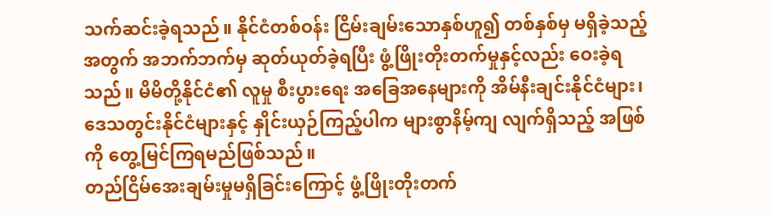သက်ဆင်းခဲ့ရသည်။ နိုင်ငံတစ်ဝန်း ငြိမ်းချမ်းသောနှစ်ဟူ၍ တစ်နှစ်မှ မရှိခဲ့သည့် အတွက် အဘက်ဘက်မှ ဆုတ်ယုတ်ခဲ့ရပြီး ဖွံ့ဖြိုးတိုးတက်မှုနှင့်လည်း ဝေးခဲ့ရသည်။ မိမိတို့နိုင်ငံ၏ လူမှု စီးပွားရေး အခြေအနေများကို အိမ်နီးချင်းနိုင်ငံများ၊ ဒေသတွင်းနိုင်ငံများနှင့် နှိုင်းယှဉ်ကြည့်ပါက များစွာနိမ့်ကျ လျက်ရှိသည့် အဖြစ်ကို တွေ့မြင်ကြရမည်ဖြစ်သည်။
တည်ငြိမ်အေးချမ်းမှုမရှိခြင်းကြောင့် ဖွံ့ဖြိုးတိုးတက်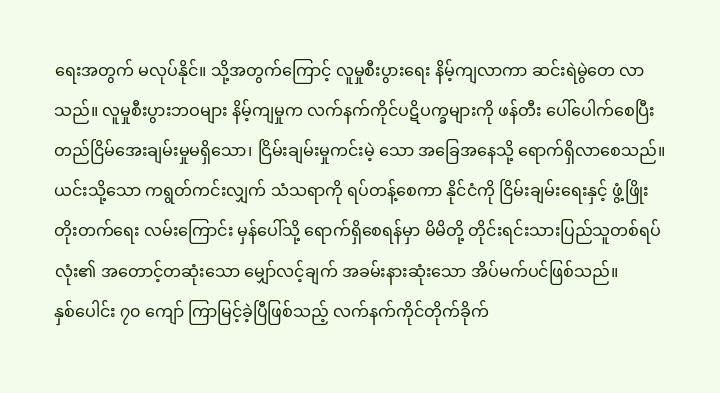ရေးအတွက် မလုပ်နိုင်။ သို့အတွက်ကြောင့် လူမှုစီးပွားရေး နိမ့်ကျလာကာ ဆင်းရဲမွဲတေ လာသည်။ လူမှုစီးပွားဘဝများ နိမ့်ကျမှုက လက်နက်ကိုင်ပဋိပက္ခများကို ဖန်တီး ပေါ်ပေါက်စေပြီး တည်ငြိမ်အေးချမ်းမှုမရှိသော၊ ငြိမ်းချမ်းမှုကင်းမဲ့ သော အခြေအနေသို့ ရောက်ရှိလာစေသည်။ ယင်းသို့သော ကရွတ်ကင်းလျှက် သံသရာကို ရပ်တန့်စေကာ နိုင်ငံကို ငြိမ်းချမ်းရေးနှင့် ဖွံ့ဖြိုး တိုးတက်ရေး လမ်းကြောင်း မှန်ပေါ်သို့ ရောက်ရှိစေရန်မှာ မိမိတို့ တိုင်းရင်းသားပြည်သူတစ်ရပ်လုံး၏ အတောင့်တဆုံးသော မျှော်လင့်ချက် အခမ်းနားဆုံးသော အိပ်မက်ပင်ဖြစ်သည်။
နှစ်ပေါင်း ၇၀ ကျော် ကြာမြင့်ခဲ့ပြီဖြစ်သည့် လက်နက်ကိုင်တိုက်ခိုက်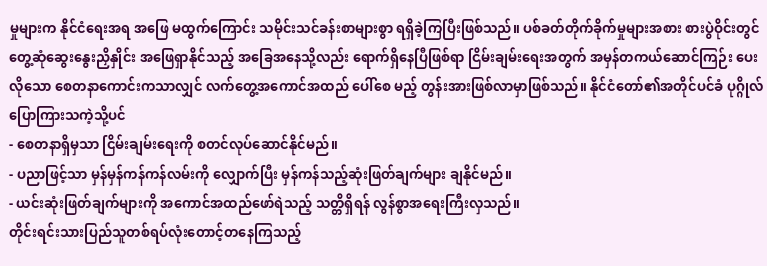မှုများက နိုင်ငံရေးအရ အဖြေ မထွက်ကြောင်း သမိုင်းသင်ခန်းစာများစွာ ရရှိခဲ့ကြပြီးဖြစ်သည်။ ပစ်ခတ်တိုက်ခိုက်မှုများအစား စားပွဲဝိုင်းတွင် တွေ့ဆုံဆွေးနွေးညှိနှိုင်း အဖြေရှာနိုင်သည့် အခြေအနေသို့လည်း ရောက်ရှိနေပြီဖြစ်ရာ ငြိမ်းချမ်းရေးအတွက် အမှန်တကယ်ဆောင်ကြဉ်း ပေးလိုသော စေတနာကောင်းကသာလျှင် လက်တွေ့အကောင်အထည် ပေါ်စေ မည့် တွန်းအားဖြစ်လာမှာဖြစ်သည်။ နိုင်ငံတော်၏အတိုင်ပင်ခံ ပုဂ္ဂိုလ် ပြောကြားသကဲ့သို့ပင်
- စေတနာရှိမှသာ ငြိမ်းချမ်းရေးကို စတင်လုပ်ဆောင်နိုင်မည်။
- ပညာဖြင့်သာ မှန်မှန်ကန်ကန်လမ်းကို လျှောက်ပြီး မှန်ကန်သည့်ဆုံးဖြတ်ချက်များ ချနိုင်မည်။
- ယင်းဆုံးဖြတ်ချက်များကို အကောင်အထည်ဖော်ရဲသည့် သတ္တိရှိရန် လွန်စွာအရေးကြီးလှသည်။
တိုင်းရင်းသားပြည်သူတစ်ရပ်လုံးတောင့်တနေကြသည့်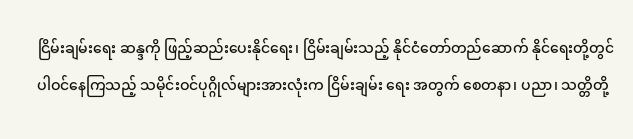ငြိမ်းချမ်းရေး ဆန္ဒကို ဖြည့်ဆည်းပေးနိုင်ရေး၊ ငြိမ်းချမ်းသည့် နိုင်ငံတော်တည်ဆောက် နိုင်ရေးတို့တွင် ပါဝင်နေကြသည့် သမိုင်းဝင်ပုဂ္ဂိုလ်များအားလုံးက ငြိမ်းချမ်း ရေး အတွက် စေတနာ၊ ပညာ၊ သတ္တိတို့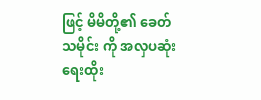ဖြင့် မိမိတို့၏ ခေတ်သမိုင်း ကို အလှပဆုံးရေးထိုး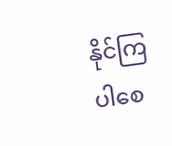နိုင်ကြပါစေ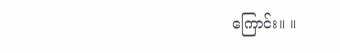ကြောင်း။ ။